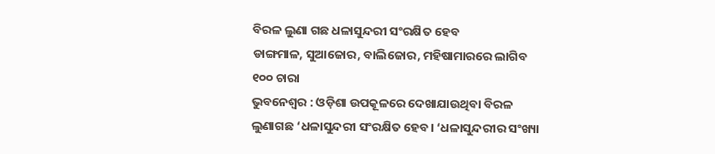ବିରଳ ଲୁଣା ଗଛ ଧଳାସୁନ୍ଦରୀ ସଂରକ୍ଷିତ ହେବ
ଡାଙ୍ଗମାଳ, ସୁଆଜୋର, ବାଲିଜୋର, ମହିଷାମାରରେ ଲାଗିବ ୧୦୦ ଚାରା
ଭୁବନେଶ୍ବର : ଓଡ଼ିଶା ଉପକୂଳରେ ଦେଖାଯାଉଥିବା ବିରଳ ଲୁଣାଗଛ ‘ଧଳାସୁନ୍ଦରୀ ସଂରକ୍ଷିତ ହେବ। ‘ଧଳାସୁନ୍ଦରୀର ସଂଖ୍ୟା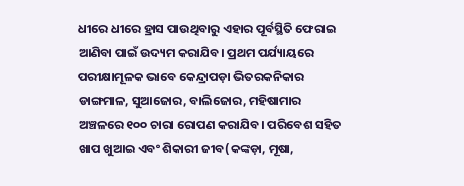ଧୀରେ ଧୀରେ ହ୍ରାସ ପାଉଥିବାରୁ ଏହାର ପୂର୍ବସ୍ଥିତି ଫେରାଇ ଆଣିବା ପାଇଁ ଉଦ୍ୟମ କରାଯିବ। ପ୍ରଥମ ପର୍ଯ୍ୟାୟରେ ପରୀକ୍ଷାମୂଳକ ଭାବେ କେନ୍ଦ୍ରାପଡ଼ା ଭିତରକନିକାର ଡାଙ୍ଗମାଳ, ସୁଆଜୋର, ବାଲିଜୋର, ମହିଷାମାର ଅଞ୍ଚଳରେ ୧୦୦ ଚାରା ରୋପଣ କରାଯିବ। ପରିବେଶ ସହିତ ଖାପ ଖୁଆଇ ଏବଂ ଶିକାରୀ ଜୀବ(କଙ୍କଡ଼ା, ମୂଷା,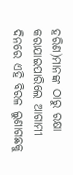ହରିଣ)ମାନଙ୍କ ଠାରୁ ରକ୍ଷା କରାଯାଇପାରିଲେ ଆଗାମୀ ଦିନରେ ଏହି ବିରଳ ଲୁଣାଗଛକୁ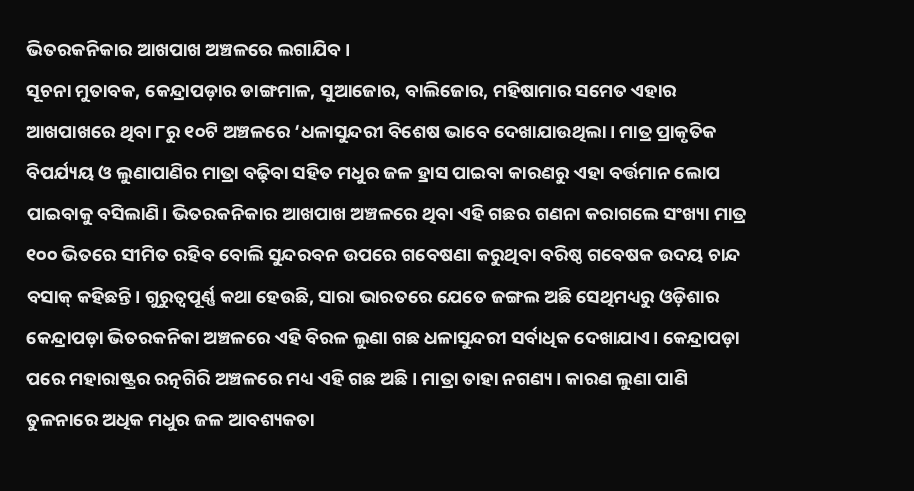ଭିତରକନିକାର ଆଖପାଖ ଅଞ୍ଚଳରେ ଲଗାଯିବ।
ସୂଚନା ମୁତାବକ, କେନ୍ଦ୍ରାପଡ଼ାର ଡାଙ୍ଗମାଳ, ସୁଆଜୋର, ବାଲିଜୋର, ମହିଷାମାର ସମେତ ଏହାର ଆଖପାଖରେ ଥିବା ୮ରୁ ୧୦ଟି ଅଞ୍ଚଳରେ ‘ଧଳାସୁନ୍ଦରୀ ବିଶେଷ ଭାବେ ଦେଖାଯାଉଥିଲା। ମାତ୍ର ପ୍ରାକୃତିକ ବିପର୍ଯ୍ୟୟ ଓ ଲୁଣାପାଣିର ମାତ୍ରା ବଢ଼ିବା ସହିତ ମଧୁର ଜଳ ହ୍ରାସ ପାଇବା କାରଣରୁ ଏହା ବର୍ତ୍ତମାନ ଲୋପ ପାଇବାକୁ ବସିଲାଣି। ଭିତରକନିକାର ଆଖପାଖ ଅଞ୍ଚଳରେ ଥିବା ଏହି ଗଛର ଗଣନା କରାଗଲେ ସଂଖ୍ୟା ମାତ୍ର ୧୦୦ ଭିତରେ ସୀମିତ ରହିବ ବୋଲି ସୁନ୍ଦରବନ ଉପରେ ଗବେଷଣା କରୁଥିବା ବରିଷ୍ଠ ଗବେଷକ ଉଦୟ ଚାନ୍ଦ ବସାକ୍ କହିଛନ୍ତି। ଗୁରୁତ୍ବପୂର୍ଣ୍ଣ କଥା ହେଉଛି, ସାରା ଭାରତରେ ଯେତେ ଜଙ୍ଗଲ ଅଛି ସେଥିମଧ୍ୟରୁ ଓଡ଼ିଶାର କେନ୍ଦ୍ରାପଡ଼ା ଭିତରକନିକା ଅଞ୍ଚଳରେ ଏହି ବିରଳ ଲୁଣା ଗଛ ଧଳାସୁନ୍ଦରୀ ସର୍ବାଧିକ ଦେଖାଯାଏ। କେନ୍ଦ୍ରାପଡ଼ା ପରେ ମହାରାଷ୍ଟ୍ରର ରତ୍ନଗିରି ଅଞ୍ଚଳରେ ମଧ୍ୟ ଏହି ଗଛ ଅଛି। ମାତ୍ରା ତାହା ନଗଣ୍ୟ। କାରଣ ଲୁଣା ପାଣି ତୁଳନାରେ ଅଧିକ ମଧୁର ଜଳ ଆବଶ୍ୟକତା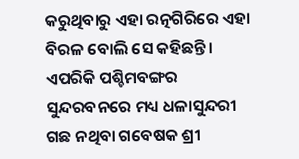କରୁଥିବାରୁ ଏହା ରତ୍ନଗିରିରେ ଏହା ବିରଳ ବୋଲି ସେ କହିଛନ୍ତି। ଏପରିକି ପଶ୍ଚିମବଙ୍ଗର ସୁନ୍ଦରବନରେ ମଧ୍ୟ ଧଳାସୁନ୍ଦରୀ ଗଛ ନଥିବା ଗବେଷକ ଶ୍ରୀ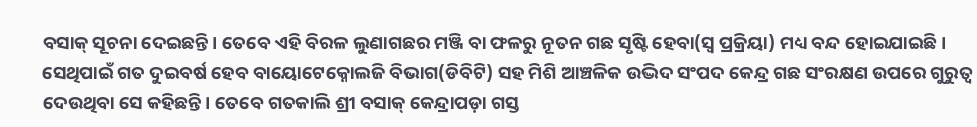ବସାକ୍ ସୂଚନା ଦେଇଛନ୍ତି। ତେବେ ଏହି ବିରଳ ଲୁଣାଗଛର ମଞ୍ଜି ବା ଫଳରୁ ନୂତନ ଗଛ ସୃଷ୍ଟି ହେବା(ସ୍ବ ପ୍ରକ୍ରିୟା) ମଧ୍ୟ ବନ୍ଦ ହୋଇଯାଇଛି। ସେଥିପାଇଁ ଗତ ଦୁଇବର୍ଷ ହେବ ବାୟୋଟେକ୍ନୋଲଜି ବିଭାଗ(ଡିବିଟି) ସହ ମିଶି ଆଞ୍ଚଳିକ ଉଦ୍ଭିଦ ସଂପଦ କେନ୍ଦ୍ର ଗଛ ସଂରକ୍ଷଣ ଉପରେ ଗୁରୁତ୍ବ ଦେଉଥିବା ସେ କହିଛନ୍ତି। ତେବେ ଗତକାଲି ଶ୍ରୀ ବସାକ୍ କେନ୍ଦ୍ରାପଡ଼ା ଗସ୍ତ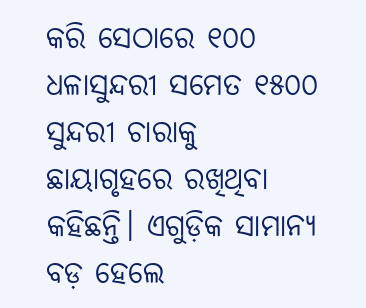କରି ସେଠାରେ ୧୦୦ ଧଳାସୁନ୍ଦରୀ ସମେତ ୧୫୦୦ ସୁନ୍ଦରୀ ଚାରାକୁ ଛାୟାଗୃହରେ ରଖିଥିବା କହିଛନ୍ତି। ଏଗୁଡ଼ିକ ସାମାନ୍ୟ ବଡ଼ ହେଲେ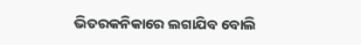ଭିତରକନିକାରେ ଲଗାଯିବ ବୋଲି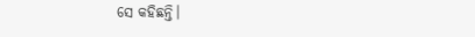ସେ କହିଛନ୍ତି।